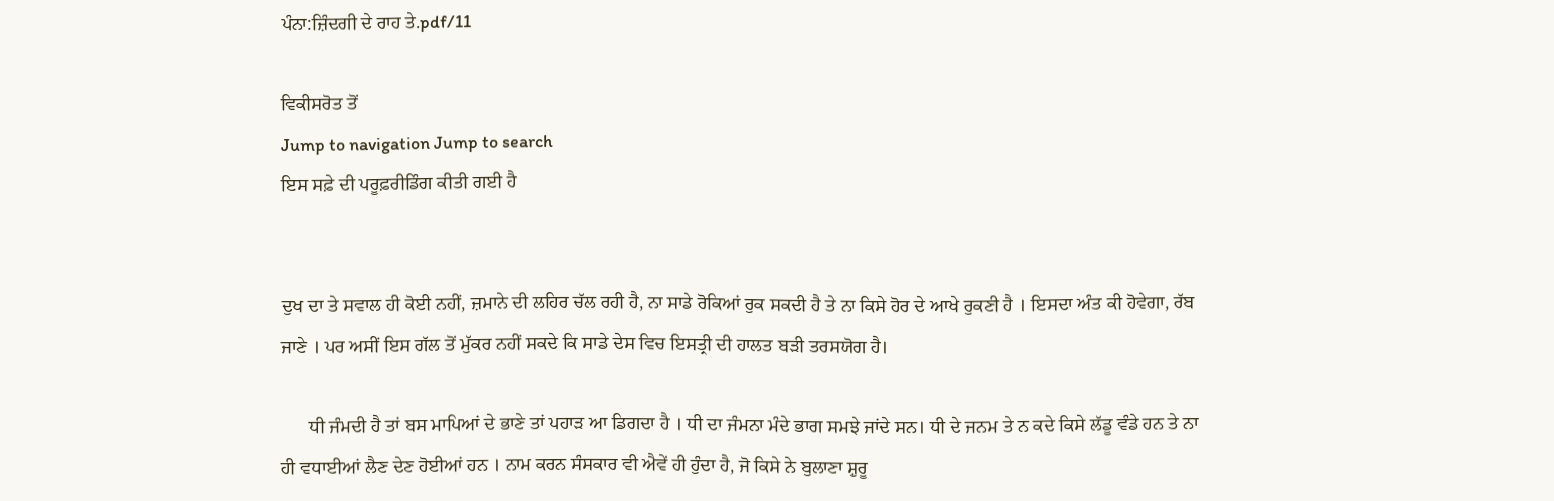ਪੰਨਾ:ਜ਼ਿੰਦਗੀ ਦੇ ਰਾਹ ਤੇ.pdf/11

ਵਿਕੀਸਰੋਤ ਤੋਂ
Jump to navigation Jump to search
ਇਸ ਸਫ਼ੇ ਦੀ ਪਰੂਫ਼ਰੀਡਿੰਗ ਕੀਤੀ ਗਈ ਹੈ


ਦੁਖ ਦਾ ਤੇ ਸਵਾਲ ਹੀ ਕੋਈ ਨਹੀਂ, ਜ਼ਮਾਨੇ ਦੀ ਲਹਿਰ ਚੱਲ ਰਹੀ ਹੈ, ਨਾ ਸਾਡੇ ਰੋਕਿਆਂ ਰੁਕ ਸਕਦੀ ਹੈ ਤੇ ਨਾ ਕਿਸੇ ਹੋਰ ਦੇ ਆਖੇ ਰੁਕਣੀ ਹੈ । ਇਸਦਾ ਅੰਤ ਕੀ ਹੋਵੇਗਾ, ਰੱਬ ਜਾਣੇ । ਪਰ ਅਸੀਂ ਇਸ ਗੱਲ ਤੋਂ ਮੁੱਕਰ ਨਹੀਂ ਸਕਦੇ ਕਿ ਸਾਡੇ ਦੇਸ ਵਿਚ ਇਸਤ੍ਰੀ ਦੀ ਹਾਲਤ ਬੜੀ ਤਰਸਯੋਗ ਹੈ।

      ਧੀ ਜੰਮਦੀ ਹੈ ਤਾਂ ਬਸ ਮਾਪਿਆਂ ਦੇ ਭਾਣੇ ਤਾਂ ਪਹਾੜ ਆ ਡਿਗਦਾ ਹੈ । ਧੀ ਦਾ ਜੰਮਨਾ ਮੰਦੇ ਭਾਗ ਸਮਝੇ ਜਾਂਦੇ ਸਨ। ਧੀ ਦੇ ਜਨਮ ਤੇ ਨ ਕਦੇ ਕਿਸੇ ਲੱਡੂ ਵੰਡੇ ਹਨ ਤੇ ਨਾ ਹੀ ਵਧਾਈਆਂ ਲੈਣ ਦੇਣ ਹੋਈਆਂ ਹਨ । ਨਾਮ ਕਰਨ ਸੰਸਕਾਰ ਵੀ ਐਵੇਂ ਹੀ ਹੁੰਦਾ ਹੈ, ਜੋ ਕਿਸੇ ਨੇ ਬੁਲਾਣਾ ਸ਼ੁਰੂ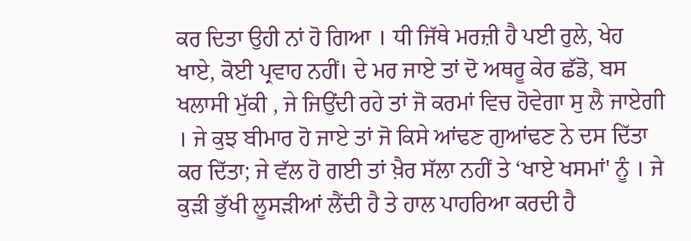ਕਰ ਦਿਤਾ ਉਹੀ ਨਾਂ ਹੋ ਗਿਆ । ਧੀ ਜਿੱਥੇ ਮਰਜ਼ੀ ਹੈ ਪਈ ਰੁਲੇ, ਖੇਹ ਖਾਏ, ਕੋਈ ਪ੍ਰਵਾਹ ਨਹੀਂ। ਦੇ ਮਰ ਜਾਏ ਤਾਂ ਦੋ ਅਥਰੂ ਕੇਰ ਛੱਡੋ, ਬਸ ਖਲਾਸੀ ਮੁੱਕੀ , ਜੇ ਜਿਉਂਦੀ ਰਹੇ ਤਾਂ ਜੋ ਕਰਮਾਂ ਵਿਚ ਹੋਵੇਗਾ ਸੁ ਲੈ ਜਾਏਗੀ । ਜੇ ਕੁਝ ਬੀਮਾਰ ਹੋ ਜਾਏ ਤਾਂ ਜੋ ਕਿਸੇ ਆਂਢਣ ਗੁਆਂਢਣ ਨੇ ਦਸ ਦਿੱਤਾ ਕਰ ਦਿੱਤਾ; ਜੇ ਵੱਲ ਹੋ ਗਈ ਤਾਂ ਖ਼ੈਰ ਸੱਲਾ ਨਹੀਂ ਤੇ ‘ਖਾਏ ਖਸਮਾਂ' ਨੂੰ । ਜੇ ਕੁੜੀ ਭੁੱਖੀ ਲੂਸੜੀਆਂ ਲੈਂਦੀ ਹੈ ਤੇ ਹਾਲ ਪਾਹਰਿਆ ਕਰਦੀ ਹੈ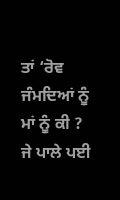ਤਾਂ ‘ਰੋਵ ਜੰਮਦਿਆਂ ਨੂੰ ਮਾਂ ਨੂੰ ਕੀ ? ਜੇ ਪਾਲੇ ਪਈ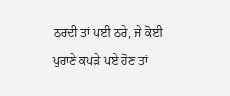ਠਰਦੀ ਤਾਂ ਪਈ ਠਰੇ, ਜੇ ਕੋਈ ਪੁਰਾਣੇ ਕਪੜੇ ਪਏ ਹੋਣ ਤਾਂ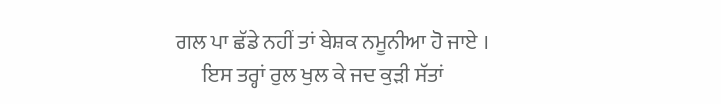ਗਲ ਪਾ ਛੱਡੇ ਨਹੀਂ ਤਾਂ ਬੇਸ਼ਕ ਨਮੂਨੀਆ ਹੋ ਜਾਏ ।
      ਇਸ ਤਰ੍ਹਾਂ ਰੁਲ ਖੁਲ ਕੇ ਜਦ ਕੁੜੀ ਸੱਤਾਂ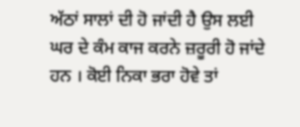ਅੱਠਾਂ ਸਾਲਾਂ ਦੀ ਹੋ ਜਾਂਦੀ ਹੈ ਉਸ ਲਈ ਘਰ ਦੇ ਕੰਮ ਕਾਜ ਕਰਨੇ ਜ਼ਰੂਰੀ ਹੋ ਜਾਂਦੇ ਹਨ । ਕੋਈ ਨਿਕਾ ਭਰਾ ਹੋਵੇ ਤਾਂ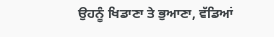ਉਹਨੂੰ ਖਿਡਾਣਾ ਤੇ ਭੁਆਣਾ, ਵੱਡਿਆਂ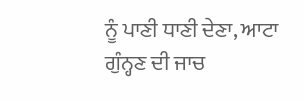ਨੂੰ ਪਾਣੀ ਧਾਣੀ ਦੇਣਾ, ਆਟਾ ਗੁੰਨ੍ਹਣ ਦੀ ਜਾਚ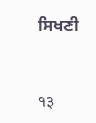ਸਿਖਣੀ


१३